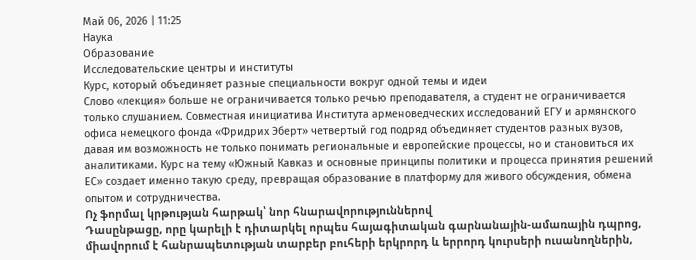Май 06, 2026 | 11:25
Наука
Образование
Исследовательские центры и институты
Курс, который объединяет разные специальности вокруг одной темы и идеи
Слово «лекция» больше не ограничивается только речью преподавателя, а студент не ограничивается только слушанием. Совместная инициатива Института арменоведческих исследований ЕГУ и армянского офиса немецкого фонда «Фридрих Эберт» четвертый год подряд объединяет студентов разных вузов, давая им возможность не только понимать региональные и европейские процессы, но и становиться их аналитиками. Курс на тему «Южный Кавказ и основные принципы политики и процесса принятия решений ЕС» создает именно такую среду, превращая образование в платформу для живого обсуждения, обмена опытом и сотрудничества.
Ոչ ֆորմալ կրթության հարթակ՝ նոր հնարավորություններով
Դասընթացը, որը կարելի է դիտարկել որպես հայագիտական գարնանային-ամառային դպրոց, միավորում է հանրապետության տարբեր բուհերի երկրորդ և երրորդ կուրսերի ուսանողներին,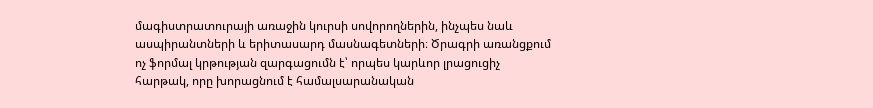մագիստրատուրայի առաջին կուրսի սովորողներին, ինչպես նաև ասպիրանտների և երիտասարդ մասնագետների։ Ծրագրի առանցքում ոչ ֆորմալ կրթության զարգացումն է՝ որպես կարևոր լրացուցիչ հարթակ, որը խորացնում է համալսարանական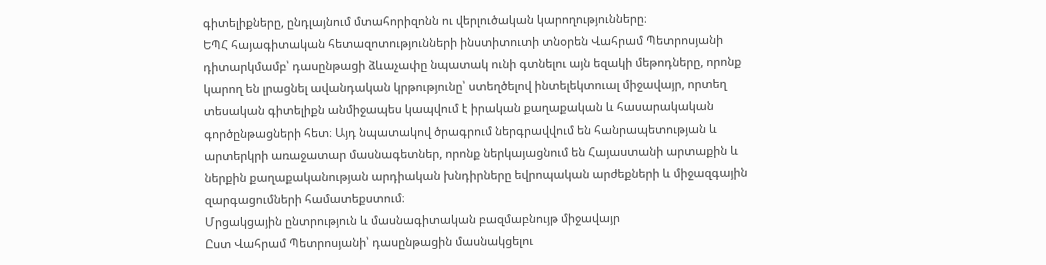գիտելիքները, ընդլայնում մտահորիզոնն ու վերլուծական կարողությունները։
ԵՊՀ հայագիտական հետազոտությունների ինստիտուտի տնօրեն Վահրամ Պետրոսյանի դիտարկմամբ՝ դասընթացի ձևաչափը նպատակ ունի գտնելու այն եզակի մեթոդները, որոնք կարող են լրացնել ավանդական կրթությունը՝ ստեղծելով ինտելեկտուալ միջավայր, որտեղ տեսական գիտելիքն անմիջապես կապվում է իրական քաղաքական և հասարակական գործընթացների հետ։ Այդ նպատակով ծրագրում ներգրավվում են հանրապետության և արտերկրի առաջատար մասնագետներ, որոնք ներկայացնում են Հայաստանի արտաքին և ներքին քաղաքականության արդիական խնդիրները եվրոպական արժեքների և միջազգային զարգացումների համատեքստում։
Մրցակցային ընտրություն և մասնագիտական բազմաբնույթ միջավայր
Ըստ Վահրամ Պետրոսյանի՝ դասընթացին մասնակցելու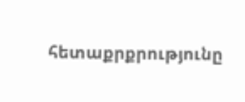հետաքրքրությունը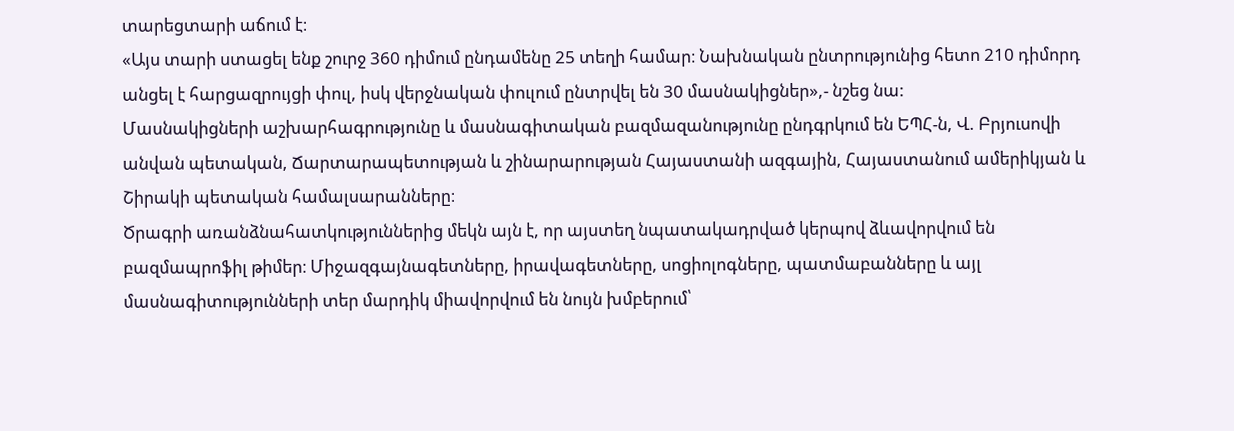տարեցտարի աճում է։
«Այս տարի ստացել ենք շուրջ 360 դիմում ընդամենը 25 տեղի համար։ Նախնական ընտրությունից հետո 210 դիմորդ անցել է հարցազրույցի փուլ, իսկ վերջնական փուլում ընտրվել են 30 մասնակիցներ»,- նշեց նա:
Մասնակիցների աշխարհագրությունը և մասնագիտական բազմազանությունը ընդգրկում են ԵՊՀ-ն, Վ. Բրյուսովի անվան պետական, Ճարտարապետության և շինարարության Հայաստանի ազգային, Հայաստանում ամերիկյան և Շիրակի պետական համալսարանները։
Ծրագրի առանձնահատկություններից մեկն այն է, որ այստեղ նպատակադրված կերպով ձևավորվում են բազմապրոֆիլ թիմեր։ Միջազգայնագետները, իրավագետները, սոցիոլոգները, պատմաբանները և այլ մասնագիտությունների տեր մարդիկ միավորվում են նույն խմբերում՝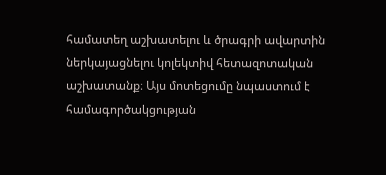համատեղ աշխատելու և ծրագրի ավարտին ներկայացնելու կոլեկտիվ հետազոտական աշխատանք։ Այս մոտեցումը նպաստում է համագործակցության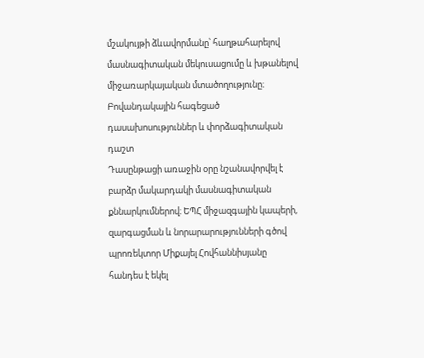մշակույթի ձևավորմանը՝ հաղթահարելով մասնագիտական մեկուսացումը և խթանելով միջառարկայական մտածողությունը։
Բովանդակային հագեցած դասախոսություններ և փորձագիտական դաշտ
Դասընթացի առաջին օրը նշանավորվել է բարձր մակարդակի մասնագիտական քննարկումներով։ ԵՊՀ միջազգային կապերի, զարգացման և նորարարությունների գծով պրոռեկտոր Միքայել Հովհաննիսյանը հանդես է եկել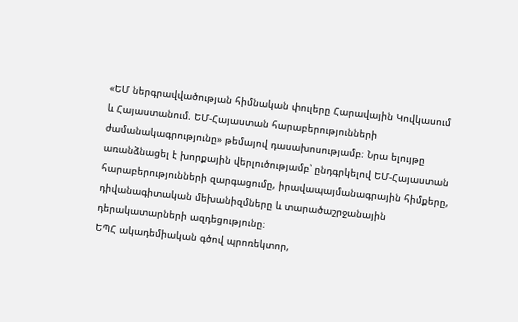«ԵՄ ներգրավվածության հիմնական փուլերը Հարավային Կովկասում և Հայաստանում. ԵՄ-Հայաստան հարաբերությունների ժամանակագրությունը» թեմայով դասախոսությամբ։ Նրա ելույթը առանձնացել է խորքային վերլուծությամբ՝ ընդգրկելով ԵՄ-Հայաստան հարաբերությունների զարգացումը, իրավապայմանագրային հիմքերը, դիվանագիտական մեխանիզմները և տարածաշրջանային դերակատարների ազդեցությունը։
ԵՊՀ ակադեմիական գծով պրոռեկտոր,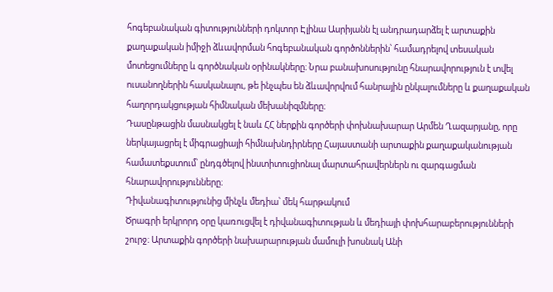հոգեբանական գիտությունների դոկտոր Էլինա Ասրիյանն էլ անդրադարձել է արտաքին քաղաքական իմիջի ձևավորման հոգեբանական գործոններին՝ համադրելով տեսական մոտեցումները և գործնական օրինակները։ Նրա բանախոսությունը հնարավորություն է տվել ուսանողներին հասկանալու, թե ինչպես են ձևավորվում հանրային ընկալումները և քաղաքական հաղորդակցության հիմնական մեխանիզմները։
Դասընթացին մասնակցել է նաև ՀՀ ներքին գործերի փոխնախարար Արմեն Ղազարյանը, որը ներկայացրել է միգրացիայի հիմնախնդիրները Հայաստանի արտաքին քաղաքականության համատեքստում՝ ընդգծելով ինստիտուցիոնալ մարտահրավերներն ու զարգացման հնարավորությունները։
Դիվանագիտությունից մինչև մեդիա՝ մեկ հարթակում
Ծրագրի երկրորդ օրը կառուցվել է դիվանագիտության և մեդիայի փոխհարաբերությունների շուրջ։ Արտաքին գործերի նախարարության մամուլի խոսնակ Անի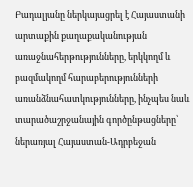Բադալյանը ներկայացրել է Հայաստանի արտաքին քաղաքականության առաջնահերթությունները, երկկողմ և բազմակողմ հարաբերությունների առանձնահատկությունները, ինչպես նաև տարածաշրջանային գործընթացները՝ ներառյալ Հայաստան-Ադրբեջան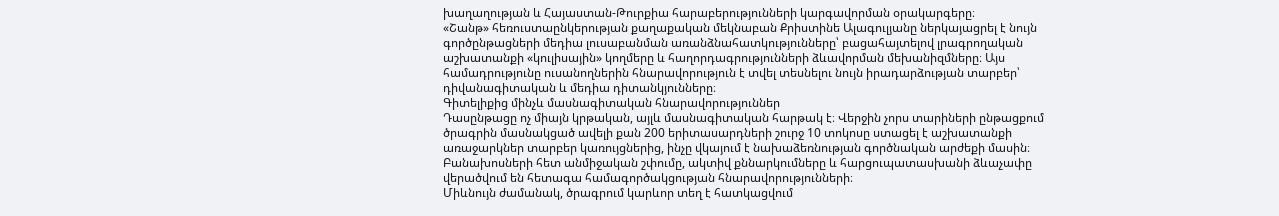խաղաղության և Հայաստան-Թուրքիա հարաբերությունների կարգավորման օրակարգերը։
«Շանթ» հեռուստաընկերության քաղաքական մեկնաբան Քրիստինե Ալագուլյանը ներկայացրել է նույն գործընթացների մեդիա լուսաբանման առանձնահատկությունները՝ բացահայտելով լրագրողական աշխատանքի «կուլիսային» կողմերը և հաղորդագրությունների ձևավորման մեխանիզմները։ Այս համադրությունը ուսանողներին հնարավորություն է տվել տեսնելու նույն իրադարձության տարբեր՝ դիվանագիտական և մեդիա դիտանկյունները։
Գիտելիքից մինչև մասնագիտական հնարավորություններ
Դասընթացը ոչ միայն կրթական, այլև մասնագիտական հարթակ է։ Վերջին չորս տարիների ընթացքում ծրագրին մասնակցած ավելի քան 200 երիտասարդների շուրջ 10 տոկոսը ստացել է աշխատանքի առաջարկներ տարբեր կառույցներից, ինչը վկայում է նախաձեռնության գործնական արժեքի մասին։ Բանախոսների հետ անմիջական շփումը, ակտիվ քննարկումները և հարցուպատասխանի ձևաչափը վերածվում են հետագա համագործակցության հնարավորությունների։
Միևնույն ժամանակ, ծրագրում կարևոր տեղ է հատկացվում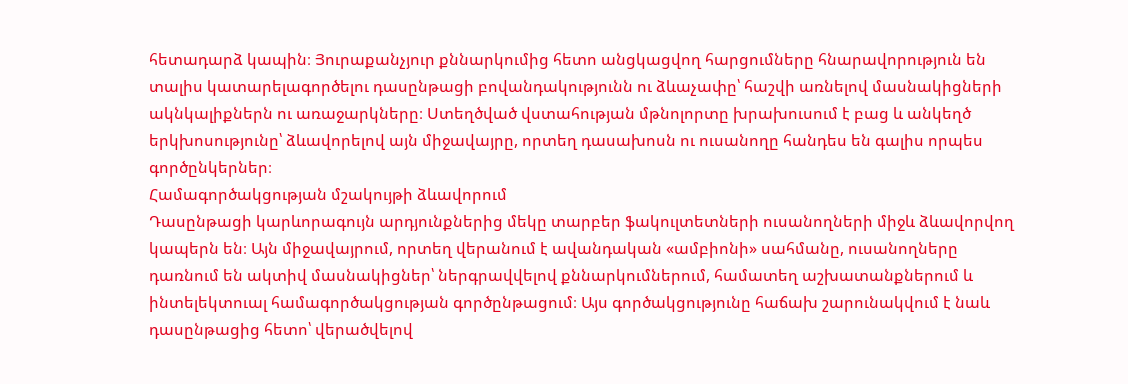հետադարձ կապին։ Յուրաքանչյուր քննարկումից հետո անցկացվող հարցումները հնարավորություն են տալիս կատարելագործելու դասընթացի բովանդակությունն ու ձևաչափը՝ հաշվի առնելով մասնակիցների ակնկալիքներն ու առաջարկները։ Ստեղծված վստահության մթնոլորտը խրախուսում է բաց և անկեղծ երկխոսությունը՝ ձևավորելով այն միջավայրը, որտեղ դասախոսն ու ուսանողը հանդես են գալիս որպես գործընկերներ։
Համագործակցության մշակույթի ձևավորում
Դասընթացի կարևորագույն արդյունքներից մեկը տարբեր ֆակուլտետների ուսանողների միջև ձևավորվող կապերն են։ Այն միջավայրում, որտեղ վերանում է ավանդական «ամբիոնի» սահմանը, ուսանողները դառնում են ակտիվ մասնակիցներ՝ ներգրավվելով քննարկումներում, համատեղ աշխատանքներում և ինտելեկտուալ համագործակցության գործընթացում։ Այս գործակցությունը հաճախ շարունակվում է նաև դասընթացից հետո՝ վերածվելով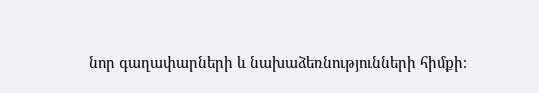նոր գաղափարների և նախաձեռնությունների հիմքի։